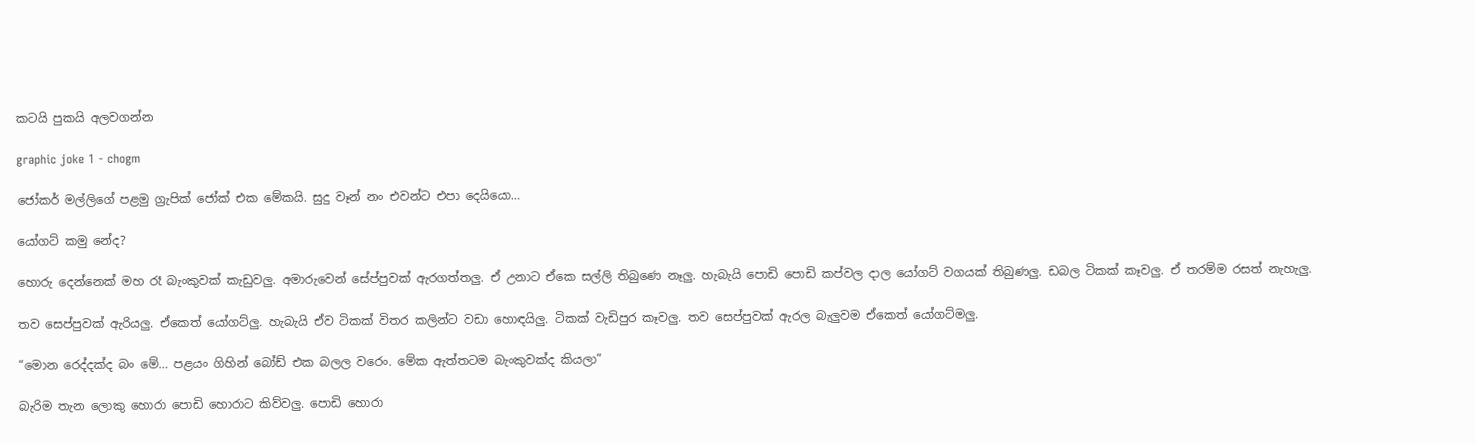කටයි පුකයි අලවගන්න

graphic joke 1 - chogm

ජෝකර් මල්ලිගේ පළමු ග්‍රැපික් ජෝක් එක මේකයි. සුදු වෑන් නං එවන්ට එපා දෙයියො…

යෝගට් කමු නේද?

හොරු දෙන්නෙක් මහ රෑ බැංකුවක් කැඩුවලු. අමාරුවෙන් සේප්පුවක් ඇරගත්තලු. ඒ උනාට ඒකෙ සල්ලි තිබුණෙ නෑලු. හැබැයි පොඩි පොඩි කප්වල දාල යෝගට් වගයක් තිබුණලු. ඩබල ‍ටිකක් කෑවලු. ඒ තරම්ම රසත් නැහැලු.

තව සෙප්පුවක් ඇරියලු. ඒකෙත් යෝගට්ලු. හැබැයි ඒව ටිකක් විතර කලින්ට වඩා හොඳයිලු. ටිකක් වැඩිපුර කෑවලු. තව සෙප්පුවක් ඇරල බැලුවම ඒකෙත් යෝගට්මලු.

“මොන රෙද්දක්ද බං මේ… පළයං ගිහින් බෝඩ් එක බලල වරෙං. මේක ඇත්තටම බැංකුවක්ද කියලා”

බැරිම තැන ලොකු හොරා පොඩි හොරාට කිව්වලු. පොඩි හොරා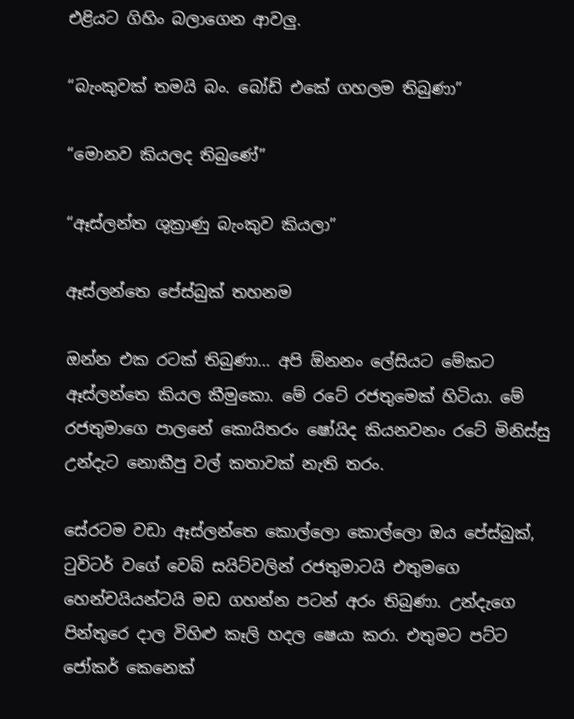එළියට ගිහිං බලාගෙන ආවලු.

“බැංකුවක් තමයි බං. බෝඩ් එකේ ගහලම තිබුණා”

“මොනව කියලද තිබුණේ”

“ඈස්ලන්ත ශුක්‍රාණු බැංකුව කියලා”

ඈස්ලන්තෙ පේස්බුක් තහනම

ඔන්න එක රටක් තිබුණා… අපි ඕනනං ලේසියට මේකට ඈස්ලන්තෙ කියල කීමුකො. මේ රටේ රජතුමෙක් හිටියා. මේ රජතුමාගෙ පාලනේ කොයිතරං ෂෝයිද කියනවනං රටේ මිනිස්සු උන්දැට නොකීපු වල් කතාවක් නැති තරං.

සේරටම වඩා ඈස්ලන්තෙ කොල්ලො කොල්ලො ඔය පේස්බුක්, ටුවිටර් වගේ වෙබ් සයිට්වලින් රජතුමාටයි එතුමගෙ හෙන්චයියන්ටයි මඩ ගහන්න පටන් අරං තිබුණා. උන්දැගෙ පින්තූරෙ දාල විහිළු කෑලි හදල ෂෙයා කරා. එතුමට පට්ට ජෝකර් කෙනෙක්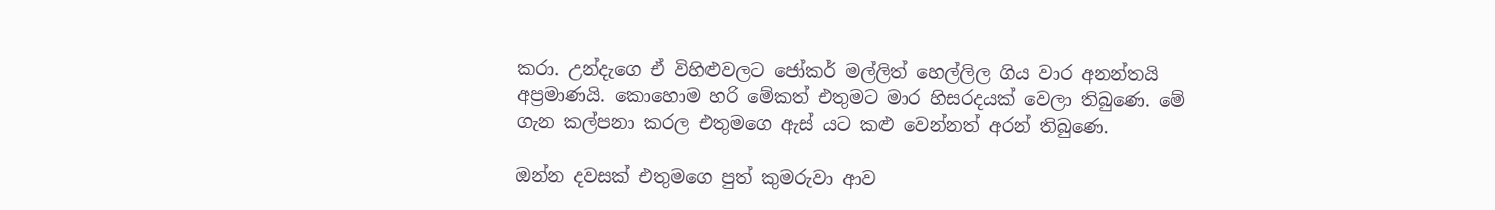කරා. උන්දැගෙ ඒ විහිළුවලට ජෝකර් මල්ලිත් හෙල්ලිල ගිය වාර අනන්තයි අප්‍රමාණයි. කොහොම හරි මේකත් එතුමට මාර හිසරදයක් වෙලා තිබුණෙ. මේ ගැන කල්පනා කරල එතුමගෙ ඇස් යට කළු වෙන්නත් අරන් තිබුණෙ.

ඔන්න දවසක් එතුමගෙ පුත් කුමරුවා ආව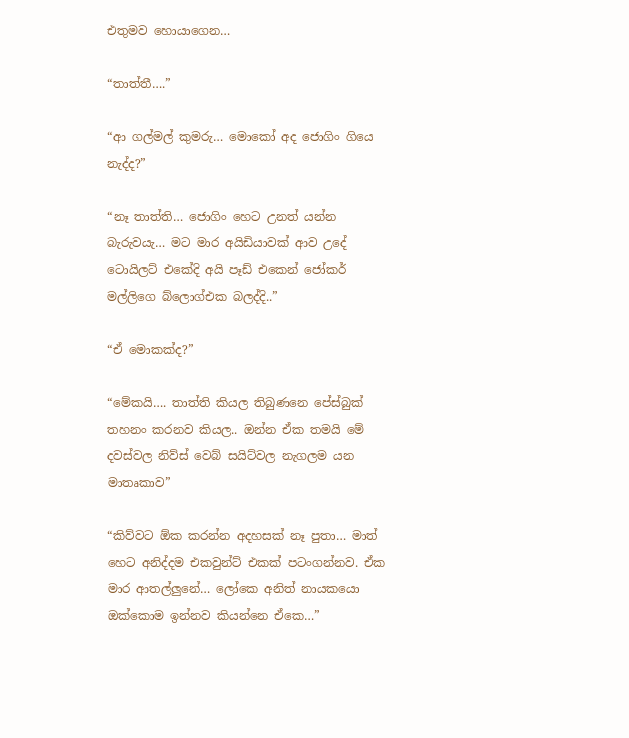එතුමව හොයාගෙන…

“තාත්තී….”

“ආ ගල්මල් කුමරු… මොකෝ අද ජොගිං ගියෙ නැද්ද?”

“නෑ තාත්ති… ජොගිං හෙට උනත් යන්න බැරුවයැ… මට මාර අයිඩියාවක් ආව උදේ ටොයිලට් එකේදි අයි පෑඩ් එකෙන් ජෝකර් මල්ලිගෙ බ්ලොග්එක බලද්දි..”

“ඒ මොකක්ද?”

“මේකයි…. තාත්ති කියල තිබුණනෙ පේස්බුක් තහනං කරනව කියල.. ඔන්න ඒක තමයි මේ දවස්වල නිව්ස් වෙබ් සයිට්වල නැගලම යන මාතෘකාව”

“කිව්වට ඕක කරන්න අදහසක් නෑ පුතා… මාත් හෙට අනිද්දම එකවුන්ට් එකක් පටංගන්නව. ඒක මාර ආතල්ලුනේ… ලෝකෙ අනිත් නා‍යකයො ඔක්කොම ඉන්නව කියන්නෙ ඒකෙ…”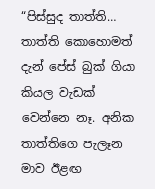“පිස්සුද තාත්ති… තාත්ති කොහොමත් දැන් පේස් බුක් ගියා කියල වැඩක් වෙන්නෙ නෑ. අනික තාත්තිගෙ පැලෑන මාව ඊළඟ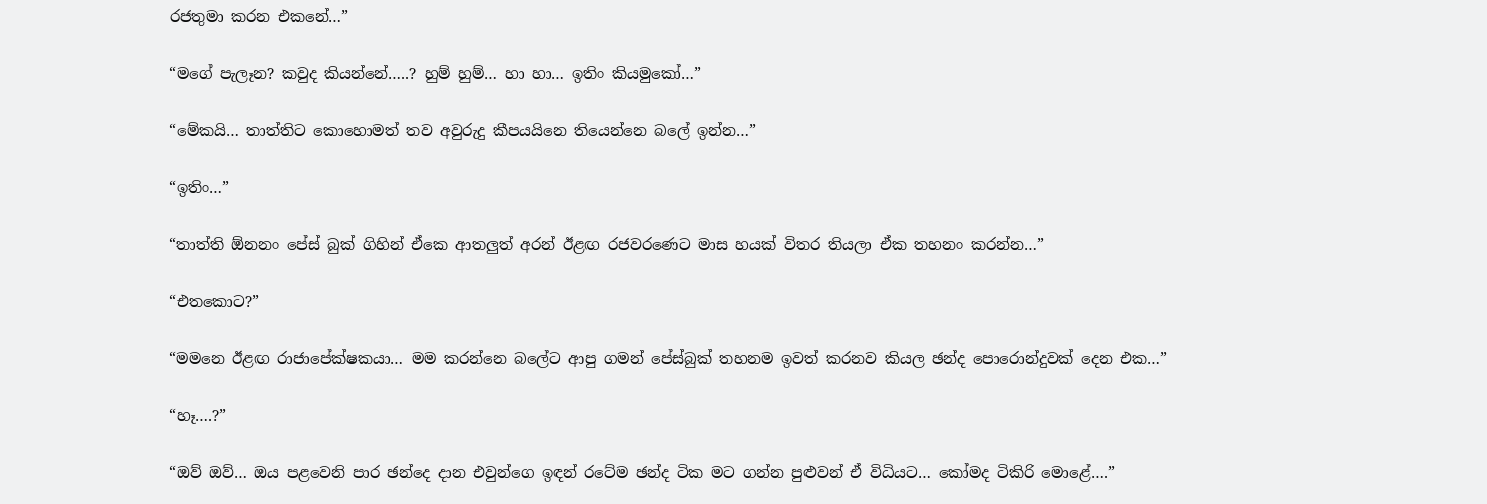රජතුමා කරන එකනේ…”

“මගේ පැලෑන? කවුද කියන්නේ…..? හුම් හුම්… හා හා… ඉතිං කියමුකෝ…”

“මේකයි… තාත්තිට කොහොමත් තව අවුරුදු කීපයයිනෙ තියෙන්නෙ බලේ ඉන්න…”

“ඉතිං…”

“තාත්ති ඕනනං පේස් බුක් ගිහින් ඒකෙ ආතලුත් අරන් ඊළඟ රජවරණෙට මාස හයක් විතර තියලා ඒක තහනං කරන්න…”

“එතකොට?”

“මමනෙ ඊළඟ රාජාපේක්ෂකයා… මම කරන්නෙ බලේට ආපු ගමන් පේස්බුක් තහනම ඉවත් කරනව කියල ඡන්ද පොරොන්දුවක් දෙන එක…”

“හෑ….?”

“ඔව් ඔව්… ඔය පළවෙනි පාර ඡන්දෙ දාන එවුන්ගෙ ඉඳන් රටේම ඡන්ද ටික මට ගන්න පුළුවන් ඒ විධියට… කෝමද ටිකිරි මොළේ….”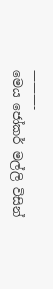———-
මෙය ජෝකර් මල්ලි විසින්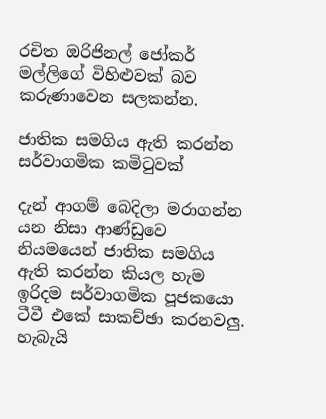රචිත ඔරිජිනල් ජෝකර් මල්ලිගේ විහිළුවක් බව කරුණාවෙන සලකන්න.

ජාතික සමගිය ඇති කරන්න සර්වාගමික කමිටුවක්

දැන් ආගම් බෙදිලා මරාගන්න යන නිසා ආණ්ඩුවෙ නියමයෙන් ජාතික සමගිය ඇති කරන්න කියල හැම ඉරිදම සර්වාගමික පූජකයො ටීවී එකේ සාකච්ඡා කරනවලු. හැබැයි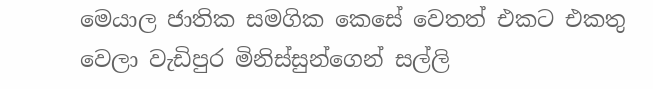මෙයාල ජාතික සමගික කෙසේ වෙතත් එකට එකතු වෙලා වැඩිපුර මිනිස්සුන්ගෙන් සල්ලි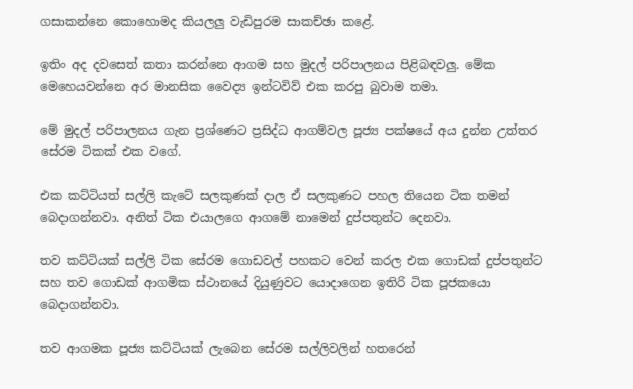ගසාකන්නෙ කොහොමද කියලලු වැඩිපුරම සාකච්ඡා කළේ.

ඉතිං අද දවසෙත් කතා කරන්නෙ ආගම සහ මුදල් පරිපාලනය පිළිබඳවලු. මේක මෙහෙයවන්නෙ අර මානසික වෛද්‍ය ඉන්ටවිව් එක කරපු බුවාම තමා.

මේ මුදල් පරිපාලනය ගැන ප්‍රශ්ණෙට ප්‍රසිද්ධ ආගම්වල පූජ්‍ය පක්ෂයේ අය දුන්න උත්තර සේරම ටිකක් එක වගේ.

එක කට්ටියත් සල්ලි කැටේ සලකුණක් දාල ඒ සලකුණට පහල තියෙන ටික තමන් බෙදාගන්නවා. අනිත් ටික එයාලගෙ ආගමේ නාමෙන් දුප්පතුන්ට දෙනවා.

තව කට්ටියක් සල්ලි ටික සේරම ගොඩවල් පහකට වෙන් කරල එක ගොඩක් දුප්පතුන්ට සහ තව ගොඩක් ආගමික ස්ථානයේ දියුණුවට යොදාගෙන ඉතිරි ටික පූජකයො බෙදාගන්නවා.

තව ආගමක පූජ්‍ය කට්ටියක් ලැබෙන සේරම සල්ලිවලින් හතරෙන්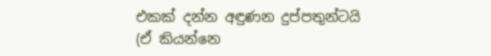එකක් දන්න අඳුණන දුප්පතුන්ටයි (ඒ කියන්නෙ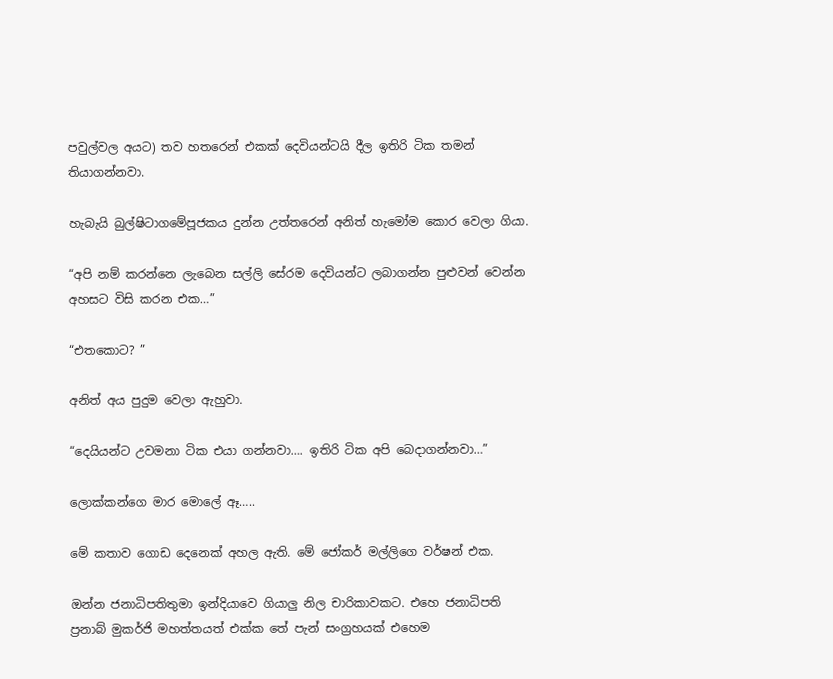පවුල්වල අයට) තව හතරෙන් එකක් දෙවියන්ටයි දීල ඉතිරි ටික තමන් තියාගන්නවා.

හැබැයි බුල්ෂිටාගමේපූජකය දුන්න උත්තරෙන් අනිත් හැමෝම කොර වෙලා ගියා.

“අපි නම් කරන්නෙ ලැබෙන සල්ලි සේරම දෙවියන්ට ලබාගන්න පුළුවන් වෙන්න අහසට විසි කරන එක…”

“එතකොට? ”

අනිත් අය පුදුම වෙලා ඇහුවා.

“දෙයියන්ට උවමනා ටික එයා ගන්නවා…. ඉතිරි ටික අපි බෙදාගන්නවා…”

ලොක්කන්ගෙ මාර මොලේ ඈ…..

මේ කතාව ගොඩ දෙනෙක් අහල ඇති. මේ ජෝකර් මල්ලිගෙ වර්ෂන් එක.

ඔන්න ජනාධිපතිතුමා ඉන්දියාවෙ ගියාලු නිල චාරිකාවකට. එහෙ ජනාධිපති ප්‍රනාබ් මුකර්ජි මහත්තයත් එක්ක තේ පැන් සංග්‍රහයක් එහෙම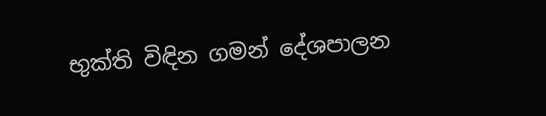භුක්ති විඳින ගමන් දේශපාලන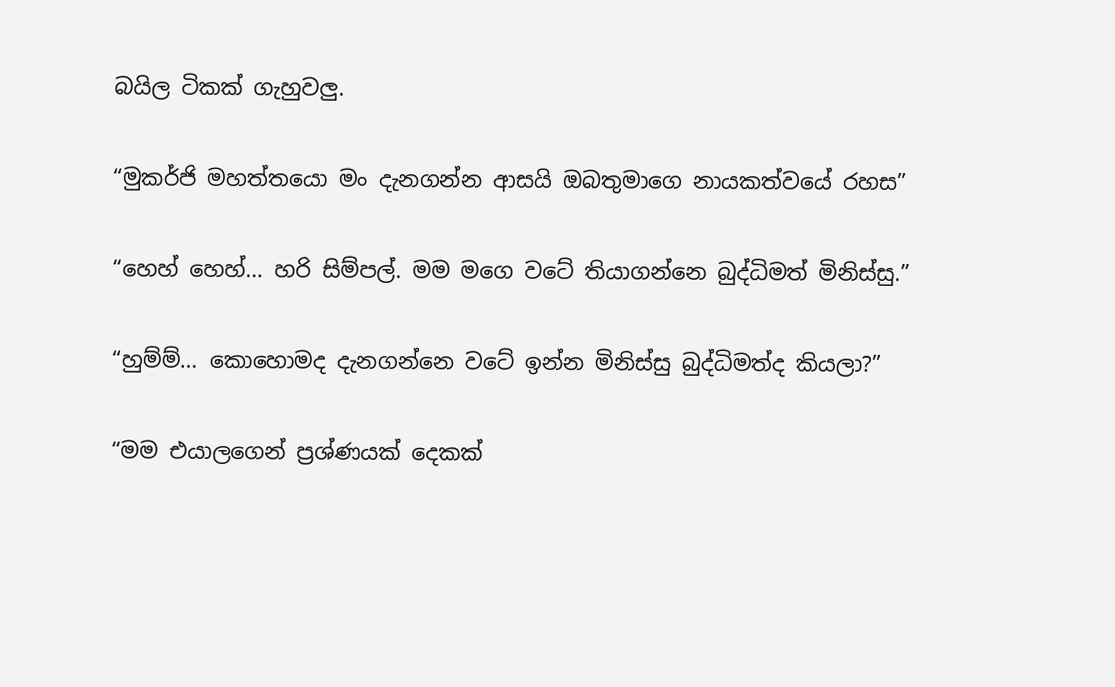බයිල ටිකක් ගැහුවලු.

“මුකර්ජි මහත්තයො මං දැනගන්න ආසයි ඔබතුමාගෙ නායකත්වයේ රහස”

“හෙහ් හෙහ්… හරි සිම්පල්. මම මගෙ වටේ තියාගන්නෙ බුද්ධිමත් මිනිස්සු.”

“හුම්ම්… කොහොමද දැනගන්නෙ වටේ ඉන්න මිනිස්සු බුද්ධිමත්ද කියලා?”

“මම එයාලගෙන් ප්‍රශ්ණයක් දෙකක්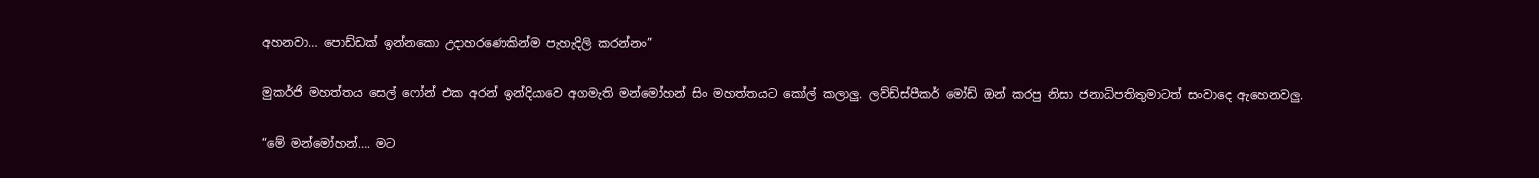අහනවා… පොඩ්ඩක් ඉන්නකො උදාහරණෙකින්ම පැහැදිලි කරන්නං”

මුකර්ජි මහත්තය සෙල් ෆෝන් එක අරන් ඉන්දියාවෙ අගමැති මන්මෝහන් සිං මහත්තයට කෝල් කලාලු. ලව්ඩ්ස්පීකර් මෝඩ් ඔන් කරපු නිසා ජනාධිපතිතුමාටත් සංවාදෙ ඇහෙනවලු.

“මේ මන්මෝහන්…. මට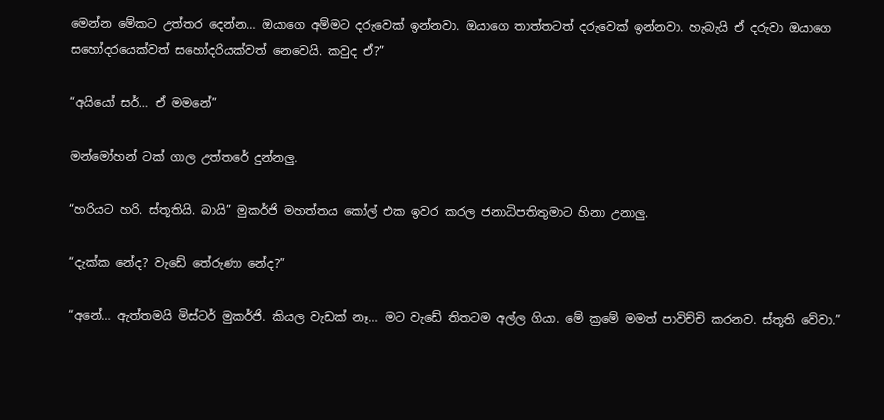මෙන්න මේකට උත්තර දෙන්න… ඔයාගෙ අම්මට දරුවෙක් ඉන්නවා. ඔයාගෙ තාත්තටත් දරුවෙක් ඉන්නවා. හැබැයි ඒ දරුවා ඔයාගෙ සහෝදරයෙක්වත් සහෝදරියක්වත් නෙවෙයි. කවුද ඒ?”

“අයියෝ සර්… ඒ මමනේ”

මන්මෝහන් ටක් ගාල උත්තරේ දුන්නලු.

“හරියට හරි. ස්තූතියි. බායි” මුකර්ජි මහත්තය කෝල් එක ඉවර කරල ජනාධිපතිතුමාට හිනා උනාලු.

“දැක්ක නේද? වැඩේ තේරුණා නේද?”

“අනේ… ඇත්තමයි මිස්ටර් මුකර්ජි. කියල වැඩක් නෑ… මට වැඩේ තිතටම අල්ල ගියා. මේ ක්‍රමේ මමත් පාවිච්චි කරනව. ස්තූති වේවා.”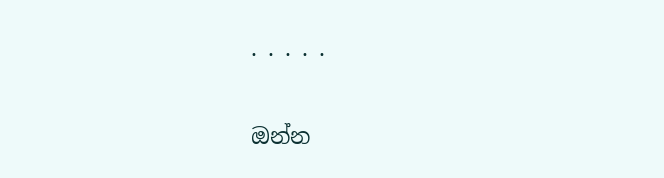. . . . .

ඔන්න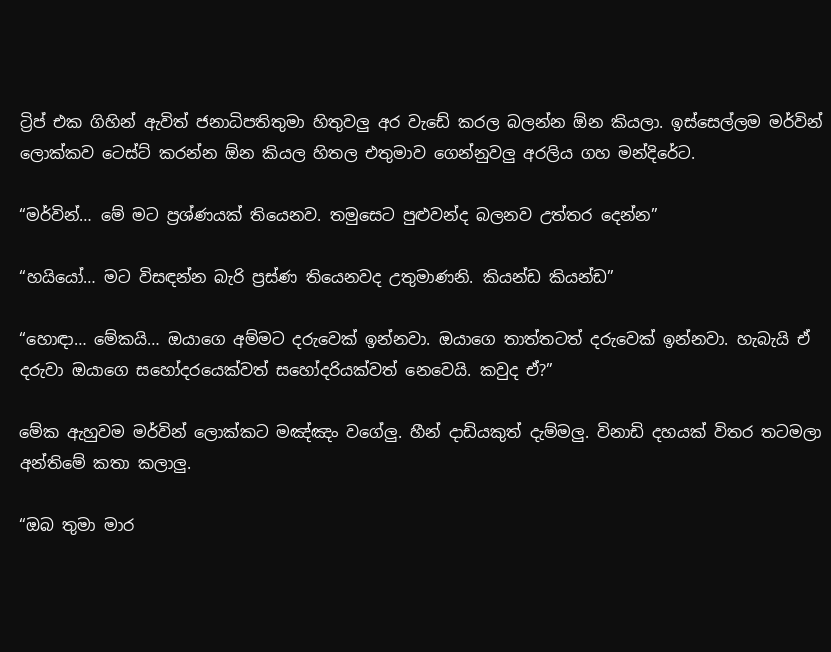ට්‍රිප් එක ගිහින් ඇවිත් ජනාධිපතිතුමා හිතුවලු අර වැඩේ කරල බලන්න ඕන කියලා. ඉස්සෙල්ලම මර්වින් ලොක්කව ටෙස්ට් කරන්න ඕන කියල හිතල එතුමා‍ව ගෙන්නුවලු අරලිය ගහ මන්දිරේට.

“මර්වින්… මේ මට ප්‍රශ්ණයක් තියෙනව. තමුසෙට පුළුවන්ද බලනව උත්තර දෙන්න”

“හයියෝ… මට විසඳන්න බැරි ප්‍රස්ණ තියෙනවද උතුමාණනි. කියන්ඩ කියන්ඩ”

“හොඳා… මේකයි… ඔයාගෙ අම්මට දරුවෙක් ඉන්නවා. ඔයාගෙ තාත්තටත් දරුවෙක් ඉන්නවා. හැබැයි ඒ දරුවා ඔයාගෙ සහෝදරයෙක්වත් සහෝදරියක්වත් නෙවෙයි. කවුද ඒ?”

මේක ඇහුවම මර්වින් ලොක්කට මඤ්ඤං වගේලු. හීන් දාඩියකුත් දැම්මලු. විනාඩි දහයක් විතර තටමලා අන්තිමේ කතා කලාලු.

“ඔබ තුමා මාර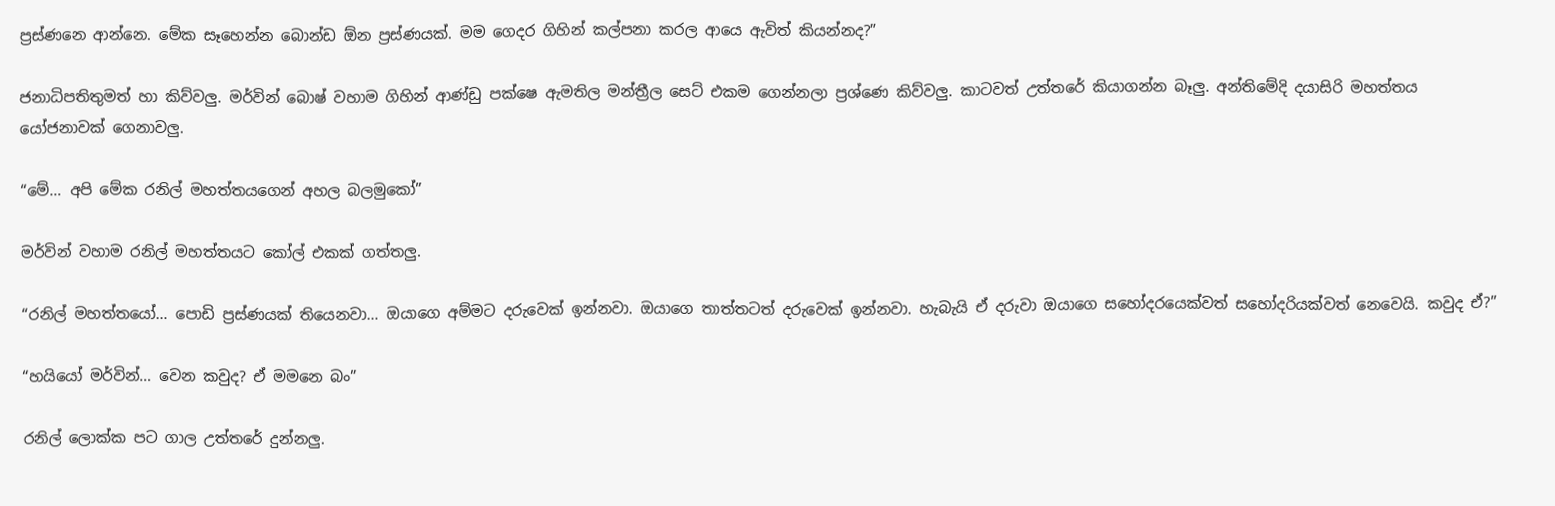ප්‍රස්ණනෙ ආන්නෙ. මේක සෑහෙන්න බොන්ඩ ඕන ප්‍රස්ණයක්. මම ගෙදර ගිහින් කල්පනා කරල ආයෙ ඇවිත් කියන්නද?”

ජනාධිපතිතුමත් හා කිව්වලු. මර්වින් බොෂ් වහාම ගිහින් ආණ්ඩු පක්ෂෙ ඇමතිල මන්ත්‍රීල සෙට් එකම ගෙන්නලා ප්‍රශ්ණෙ කිව්වලු. කාටවත් උත්තරේ කියාගන්න බෑලු. අන්තිමේදි දයාසිරි මහත්තය යෝජනාවක් ගෙනාවලු.

“මේ… අපි මේක රනිල් මහත්තයගෙන් අහල බලමුකෝ”

මර්වින් වහාම රනිල් මහත්තයට කෝල් එකක් ගත්තලු.

“රනිල් මහත්තයෝ… පොඩි ප්‍රස්ණයක් තියෙනවා… ඔයාගෙ අම්මට දරුවෙක් ඉන්නවා. ඔයාගෙ තාත්තටත් දරුවෙක් ඉන්නවා. හැබැයි ඒ දරුවා ඔයාගෙ සහෝදරයෙක්වත් සහෝදරියක්වත් නෙවෙයි. කවුද ඒ?”

“හයියෝ මර්වින්… වෙන කවුද? ඒ මමනෙ බං”

රනිල් ලොක්ක පට ගාල උත්තරේ දුන්නලු.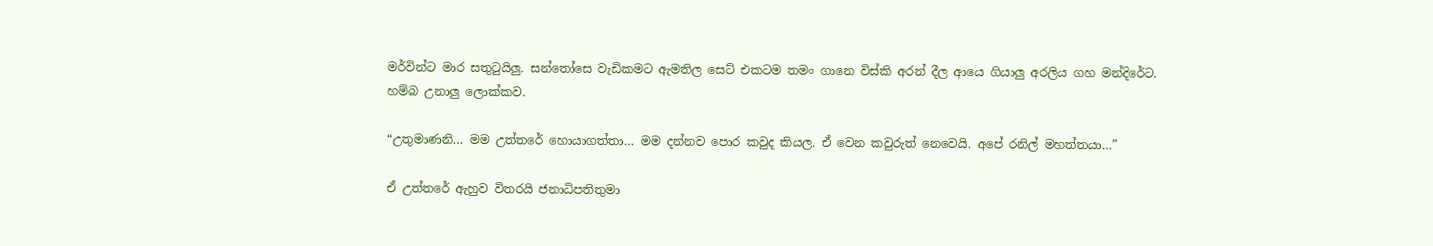මර්වින්ට මාර සතුටුයිලු. සන්තෝසෙ වැඩිකමට ඇමතිල සෙට් එකටම තමං ගානෙ විස්කි අරන් දීල ආයෙ ගියාලු අරලිය ගහ මන්දිරේට. හම්බ උනාලු ලොක්කව.

“උතුමාණනි… මම උත්තරේ හොයාගත්තා… මම දන්නව පොර කවුද කියල. ඒ වෙන කවුරුත් නෙවෙයි. අපේ රනිල් මහත්තයා…”

ඒ උත්තරේ ඇහුව විතරයි ජනාධිපතිතුමා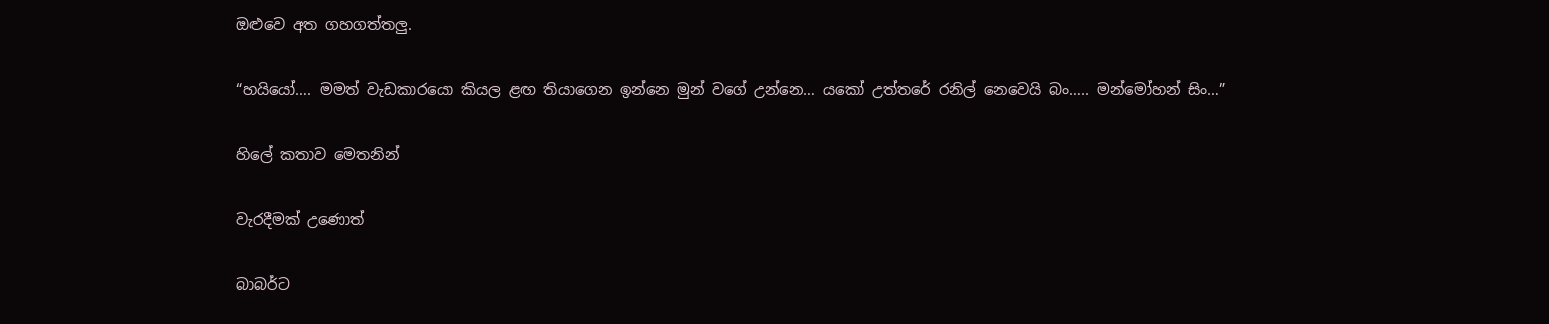ඔළුවෙ අත ගහගත්තලු.

“හයියෝ…. මමත් වැඩකාරයො කියල ළඟ තියාගෙන ඉන්නෙ මුන් වගේ උන්නෙ… යකෝ උත්තරේ රනිල් නෙවෙයි බං….. මන්මෝහන් සිං…”

හිලේ කතාව මෙතනින්

වැරදීමක් උණොත්

බාබර්ට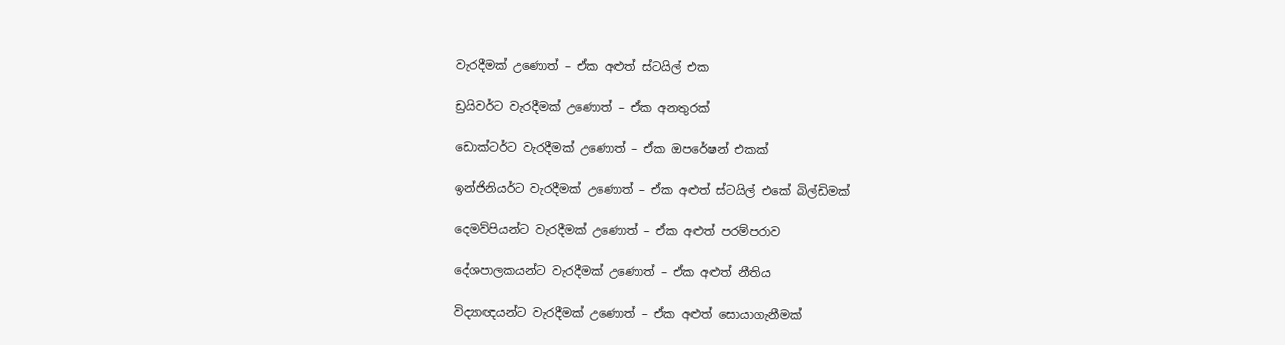වැරදීමක් උණොත් – ඒක අළුත් ස්ටයිල් එක

ඩ්‍රයිවර්ට වැරදීමක් උණොත් – ඒක අනතුරක්

ඩොක්ටර්ට වැරදීමක් උණොත් – ඒක ඔපරේෂන් එකක්

ඉන්ජිනියර්ට වැරදීමක් උණොත් – ඒක අළුත් ස්ටයිල් එකේ බිල්ඩිමක්

දෙමව්පියන්ට වැරදීමක් උණොත් – ඒක අළුත් පරම්පරාව

දේශපාලකයන්ට වැරදීමක් උණොත් – ඒක අළුත් නීතිය

විද්‍යාඥයන්ට වැරදීමක් උණොත් – ඒක අළුත් සොයාගැනීමක්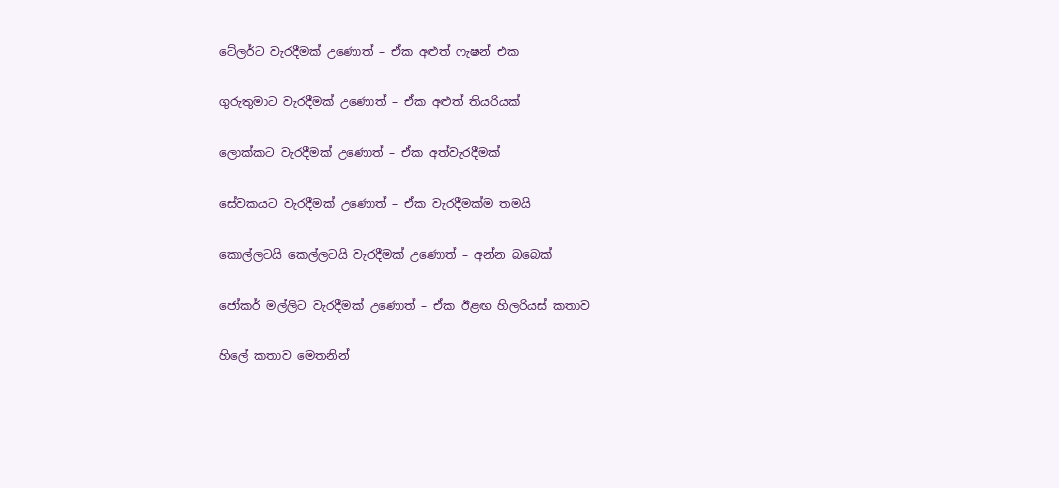ටේලර්ට වැරදීමක් උණොත් – ඒක අළුත් ෆැෂන් එක

ගුරුතුමාට වැරදීමක් උණොත් – ඒක අළුත් තියරියක්

ලොක්කට වැරදීමක් උණොත් – ඒක අත්වැරදීමක්

සේවකයට වැරදීමක් උණොත් – ඒක වැරදීමක්ම තමයි

කොල්ලටයි කෙල්ලටයි වැරදීමක් උණොත් – අන්න බබෙක්

ජෝකර් මල්ලිට වැරදීමක් උණොත් – ඒක ඊළඟ හිලරියස් කතාව

හිලේ කතාව මෙතනින්